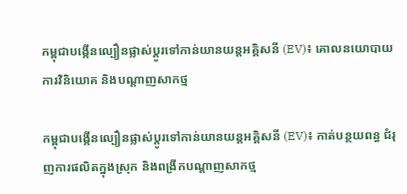កម្ពុជាបង្កើនល្បឿនផ្លាស់ប្តូរទៅកាន់យានយន្តអគ្គិសនី (EV)៖ គោលនយោបាយ ការវិនិយោគ និងបណ្តាញសាកថ្ម

កម្ពុជាបង្កើនល្បឿនផ្លាស់ប្តូរទៅកាន់យានយន្តអគ្គិសនី (EV)៖ កាត់បន្ថយពន្ធ ជំរុញការផលិតក្នុងស្រុក និងពង្រីកបណ្តាញសាកថ្ម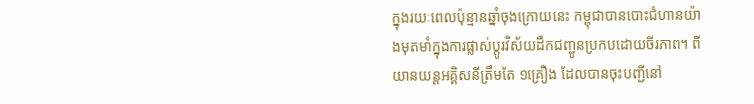ក្នុងរយៈពេលប៉ុន្មានឆ្នាំចុងក្រោយនេះ កម្ពុជាបានបោះជំហានយ៉ាងមុតមាំក្នុងការផ្លាស់ប្តូរវិស័យដឹកជញ្ជូនប្រកបដោយចីរភាព។ ពីយានយន្តអគ្គិសនីត្រឹមតែ ១គ្រឿង ដែលបានចុះបញ្ជីនៅ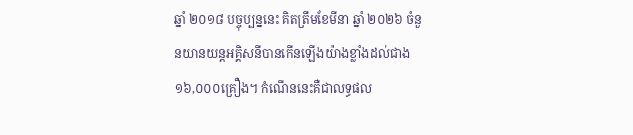ឆ្នាំ ២០១៨ បច្ចុប្បន្ននេះ គិតត្រឹមខែមីនា ឆ្នាំ ២០២៦ ចំនួនយានយន្តអគ្គិសនីបានកើនឡើងយ៉ាងខ្លាំងដល់ជាង ១៦,០០០គ្រឿង។ កំណើននេះគឺជាលទ្ធផល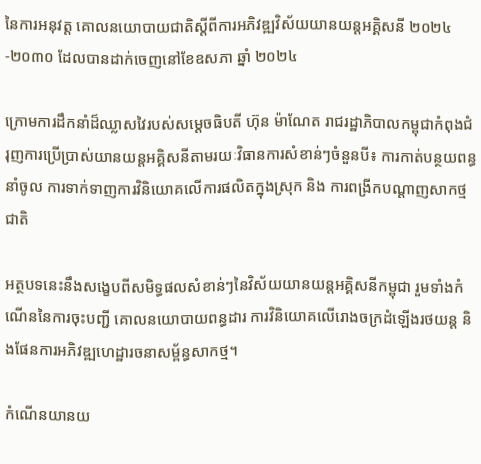នៃការអនុវត្ត គោលនយោបាយជាតិស្តីពីការអភិវឌ្ឍវិស័យយានយន្តអគ្គិសនី ២០២៤-២០៣០ ដែលបានដាក់ចេញនៅខែឧសភា ឆ្នាំ ២០២៤

ក្រោមការដឹកនាំដ៏ឈ្លាសវៃរបស់សម្តេចធិបតី ហ៊ុន ម៉ាណែត រាជរដ្ឋាភិបាលកម្ពុជាកំពុងជំរុញការប្រើប្រាស់យានយន្តអគ្គិសនីតាមរយៈវិធានការសំខាន់ៗចំនួនបី៖ ការកាត់បន្ថយពន្ធនាំចូល ការទាក់ទាញការវិនិយោគលើការផលិតក្នុងស្រុក និង ការពង្រីកបណ្តាញសាកថ្មជាតិ

អត្ថបទនេះនឹងសង្ខេបពីសមិទ្ធផលសំខាន់ៗនៃវិស័យយានយន្តអគ្គិសនីកម្ពុជា រួមទាំងកំណើននៃការចុះបញ្ជី គោលនយោបាយពន្ធដារ ការវិនិយោគលើរោងចក្រដំឡើងរថយន្ត និងផែនការអភិវឌ្ឍហេដ្ឋារចនាសម្ព័ន្ធសាកថ្ម។

កំណើនយានយ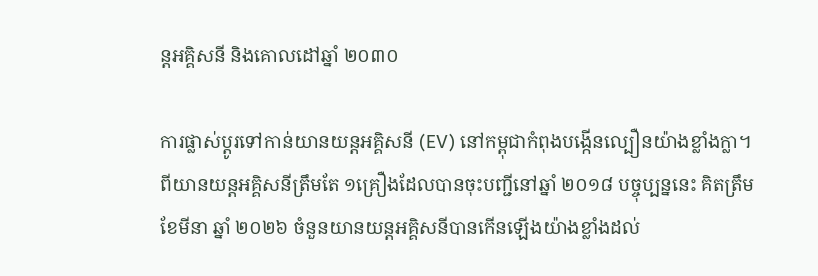ន្តអគ្គិសនី និងគោលដៅឆ្នាំ ២០៣០

ការផ្លាស់ប្តូរទៅកាន់យានយន្តអគ្គិសនី (EV) នៅកម្ពុជាកំពុងបង្កើនល្បឿនយ៉ាងខ្លាំងក្លា។ ពីយានយន្តអគ្គិសនីត្រឹមតែ ១គ្រឿងដែលបានចុះបញ្ជីនៅឆ្នាំ ២០១៨ បច្ចុប្បន្ននេះ គិតត្រឹមខែមីនា ឆ្នាំ ២០២៦ ចំនួនយានយន្តអគ្គិសនីបានកើនឡើងយ៉ាងខ្លាំងដល់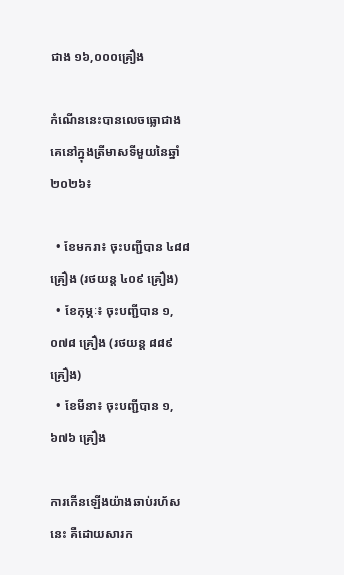ជាង ១៦,០០០គ្រឿង

កំណើននេះបានលេចធ្លោជាងគេនៅក្នុងត្រីមាសទីមួយនៃឆ្នាំ ២០២៦៖

  • ខែមករា៖ ចុះបញ្ជីបាន ៤៨៨ គ្រឿង (រថយន្ត ៤០៩ គ្រឿង)
  • ខែកុម្ភៈ៖ ចុះបញ្ជីបាន ១,០៧៨ គ្រឿង (រថយន្ត ៨៨៩ គ្រឿង)
  • ខែមីនា៖ ចុះបញ្ជីបាន ១,៦៧៦ គ្រឿង

ការកើនឡើងយ៉ាងឆាប់រហ័សនេះ គឺដោយសារក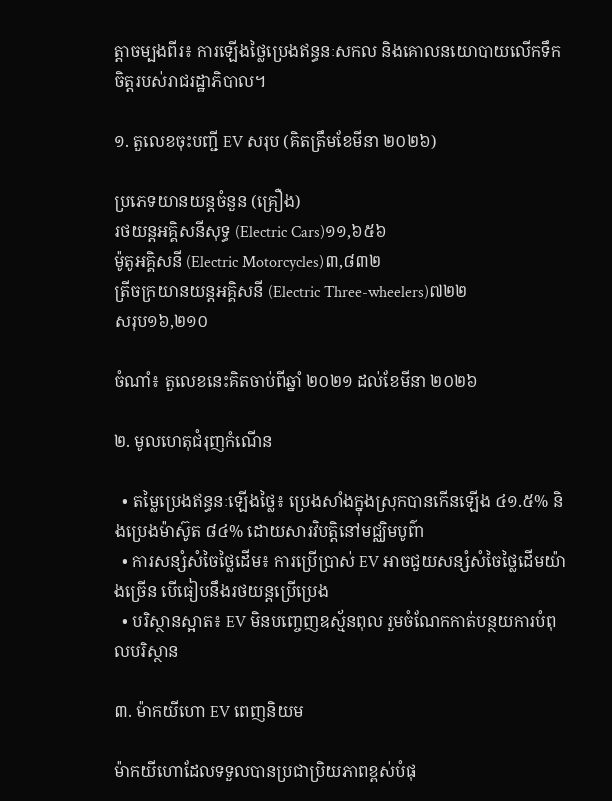ត្តាចម្បងពីរ៖ ការឡើងថ្លៃប្រេងឥន្ធនៈសកល និងគោលនយោបាយលើកទឹកចិត្តរបស់រាជរដ្ឋាភិបាល។

១. តួលេខចុះបញ្ជី EV សរុប (គិតត្រឹមខែមីនា ២០២៦)

ប្រភេទយានយន្តចំនួន (គ្រឿង)
រថយន្តអគ្គិសនីសុទ្ធ (Electric Cars)១១,៦៥៦
ម៉ូតូអគ្គិសនី (Electric Motorcycles)៣,៨៣២
ត្រីចក្រយានយន្តអគ្គិសនី (Electric Three-wheelers)៧២២
សរុប១៦,២១០

ចំណាំ៖ តួលេខនេះគិតចាប់ពីឆ្នាំ ២០២១ ដល់ខែមីនា ២០២៦

២. មូលហេតុជំរុញកំណើន

  • តម្លៃប្រេងឥន្ធនៈឡើងថ្លៃ៖ ប្រេងសាំងក្នុងស្រុកបានកើនឡើង ៤១.៥% និងប្រេងម៉ាស៊ូត ៨៤% ដោយសារវិបត្តិនៅមជ្ឈិមបូព៌ា
  • ការសន្សំសំចៃថ្លៃដើម៖ ការប្រើប្រាស់ EV អាចជួយសន្សំសំចៃថ្លៃដើមយ៉ាងច្រើន បើធៀបនឹងរថយន្តប្រើប្រេង
  • បរិស្ថានស្អាត៖ EV មិនបញ្ចេញឧស្ម័នពុល រួមចំណែកកាត់បន្ថយការបំពុលបរិស្ថាន

៣. ម៉ាកយីហោ EV ពេញនិយម

ម៉ាកយីហោដែលទទួលបានប្រជាប្រិយភាពខ្ពស់បំផុ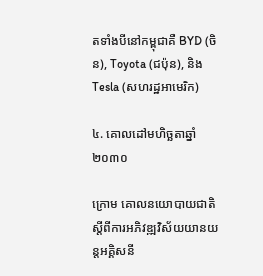តទាំងបីនៅកម្ពុជាគឺ BYD (ចិន), Toyota (ជប៉ុន), និង Tesla (សហរដ្ឋអាមេរិក)

៤. គោលដៅមហិច្ឆតាឆ្នាំ ២០៣០

ក្រោម គោលនយោបាយជាតិស្តីពីការអភិវឌ្ឍវិស័យយានយន្តអគ្គិសនី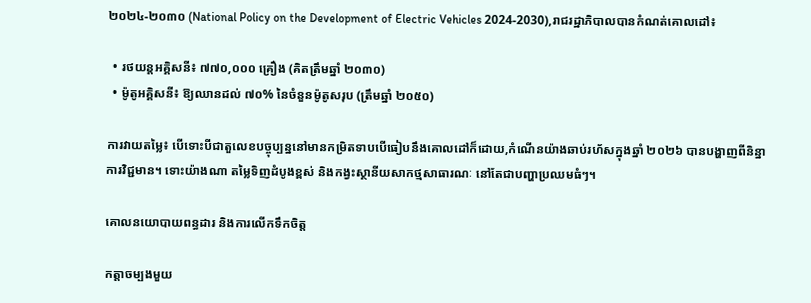២០២៤-២០៣០ (National Policy on the Development of Electric Vehicles 2024-2030),រាជរដ្ឋាភិបាលបានកំណត់គោលដៅ៖

  • រថយន្តអគ្គិសនី៖ ៧៧០,០០០ គ្រឿង (គិតត្រឹមឆ្នាំ ២០៣០)
  • ម៉ូតូអគ្គិសនី៖ ឱ្យឈានដល់ ៧០% នៃចំនួនម៉ូតូសរុប (ត្រឹមឆ្នាំ ២០៥០)

ការវាយតម្លៃ៖ បើទោះបីជាតួលេខបច្ចុប្បន្ននៅមានកម្រិតទាបបើធៀបនឹងគោលដៅក៏ដោយ,កំណើនយ៉ាងឆាប់រហ័សក្នុងឆ្នាំ ២០២៦ បានបង្ហាញពីនិន្នាការវិជ្ជមាន។ ទោះយ៉ាងណា តម្លៃទិញដំបូងខ្ពស់ និងកង្វះស្ថានីយសាកថ្មសាធារណៈ នៅតែជាបញ្ហាប្រឈមធំៗ។

គោលនយោបាយពន្ធដារ និងការលើកទឹកចិត្ត

កត្តាចម្បងមួយ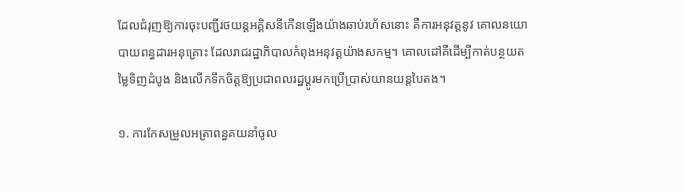ដែលជំរុញឱ្យការចុះបញ្ជីរថយន្តអគ្គិសនីកើនឡើងយ៉ាងឆាប់រហ័សនោះ គឺការអនុវត្តនូវ គោលនយោបាយពន្ធដារអនុគ្រោះ ដែលរាជរដ្ឋាភិបាលកំពុងអនុវត្តយ៉ាងសកម្ម។ គោលដៅគឺដើម្បីកាត់បន្ថយតម្លៃទិញដំបូង និងលើកទឹកចិត្តឱ្យប្រជាពលរដ្ឋប្តូរមកប្រើប្រាស់យានយន្តបៃតង។

១. ការកែសម្រួលអត្រាពន្ធគយនាំចូល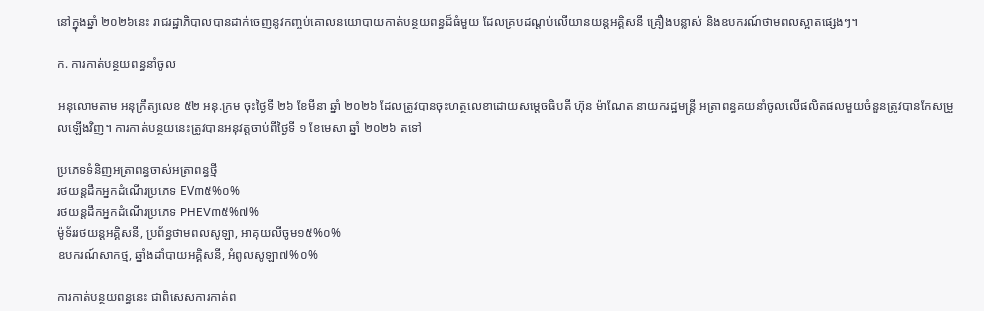នៅក្នុងឆ្នាំ ២០២៦នេះ រាជរដ្ឋាភិបាលបានដាក់ចេញនូវកញ្ចប់គោលនយោបាយកាត់បន្ថយពន្ធដ៏ធំមួយ ដែលគ្របដណ្តប់លើយានយន្តអគ្គិសនី គ្រឿងបន្លាស់ និងឧបករណ៍ថាមពលស្អាតផ្សេងៗ។

ក. ការកាត់បន្ថយពន្ធនាំចូល

អនុលោមតាម អនុក្រឹត្យលេខ ៥២ អនុ.ក្រម ចុះថ្ងៃទី ២៦ ខែមីនា ឆ្នាំ ២០២៦ ដែលត្រូវបានចុះហត្ថលេខាដោយសម្តេចធិបតី ហ៊ុន ម៉ាណែត នាយករដ្ឋមន្ត្រី អត្រាពន្ធគយនាំចូលលើផលិតផលមួយចំនួនត្រូវបានកែសម្រួលឡើងវិញ។ ការកាត់បន្ថយនេះត្រូវបានអនុវត្តចាប់ពីថ្ងៃទី ១ ខែមេសា ឆ្នាំ ២០២៦ តទៅ

ប្រភេទទំនិញអត្រាពន្ធចាស់អត្រាពន្ធថ្មី
រថយន្តដឹកអ្នកដំណើរប្រភេទ EV៣៥%០%
រថយន្តដឹកអ្នកដំណើរប្រភេទ PHEV៣៥%៧%
ម៉ូទ័ររថយន្តអគ្គិសនី, ប្រព័ន្ធថាមពលសូឡា, អាគុយលីចូម១៥%០%
ឧបករណ៍សាកថ្ម, ឆ្នាំងដាំបាយអគ្គិសនី, អំពូលសូឡា៧%០%

ការកាត់បន្ថយពន្ធនេះ ជាពិសេសការកាត់ព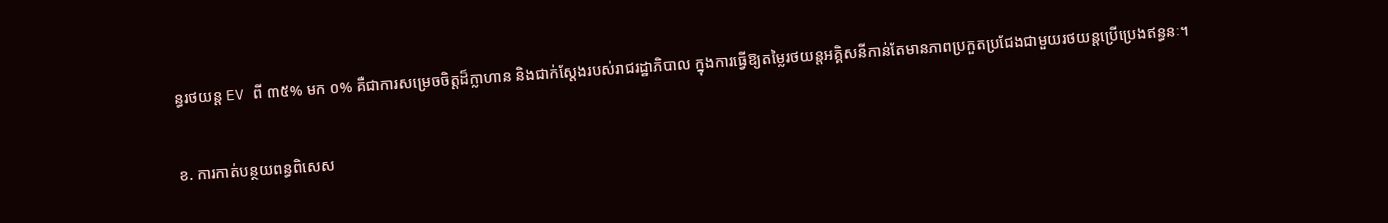ន្ធរថយន្ត EV ពី ៣៥% មក ០% គឺជាការសម្រេចចិត្តដ៏ក្លាហាន និងជាក់ស្តែងរបស់រាជរដ្ឋាភិបាល ក្នុងការធ្វើឱ្យតម្លៃរថយន្តអគ្គិសនីកាន់តែមានភាពប្រកួតប្រជែងជាមួយរថយន្តប្រើប្រេងឥន្ធនៈ។

ខ. ការកាត់បន្ថយពន្ធពិសេស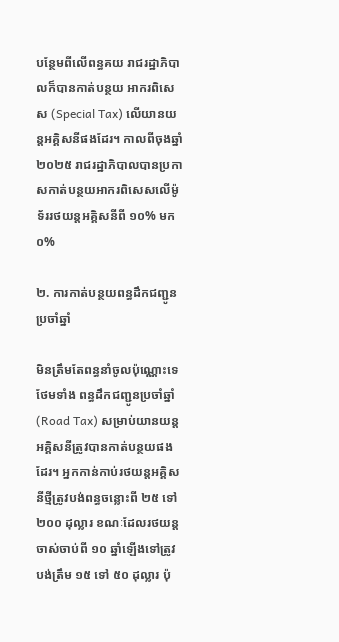បន្ថែមពីលើពន្ធគយ រាជរដ្ឋាភិបាលក៏បានកាត់បន្ថយ អាករពិសេស (Special Tax) លើយានយន្តអគ្គិសនីផងដែរ។ កាលពីចុងឆ្នាំ ២០២៥ រាជរដ្ឋាភិបាលបានប្រកាសកាត់បន្ថយអាករពិសេសលើម៉ូទ័ររថយន្តអគ្គិសនីពី ១០% មក ០%

២. ការកាត់បន្ថយពន្ធដឹកជញ្ជូនប្រចាំឆ្នាំ

មិនត្រឹមតែពន្ធនាំចូលប៉ុណ្ណោះទេ ថែមទាំង ពន្ធដឹកជញ្ជូនប្រចាំឆ្នាំ (Road Tax) សម្រាប់យានយន្តអគ្គិសនីត្រូវបានកាត់បន្ថយផងដែរ។ អ្នកកាន់កាប់រថយន្តអគ្គិសនីថ្មីត្រូវបង់ពន្ធចន្លោះពី ២៥ ទៅ ២០០ ដុល្លារ ខណៈដែលរថយន្តចាស់ចាប់ពី ១០ ឆ្នាំឡើងទៅត្រូវបង់ត្រឹម ១៥ ទៅ ៥០ ដុល្លារ ប៉ុ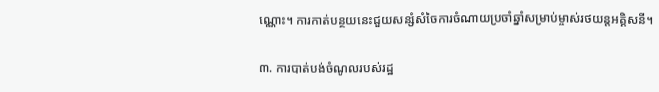ណ្ណោះ។ ការកាត់បន្ថយនេះជួយសន្សំសំចៃការចំណាយប្រចាំឆ្នាំសម្រាប់ម្ចាស់រថយន្តអគ្គិសនី។

៣. ការបាត់បង់ចំណូលរបស់រដ្ឋ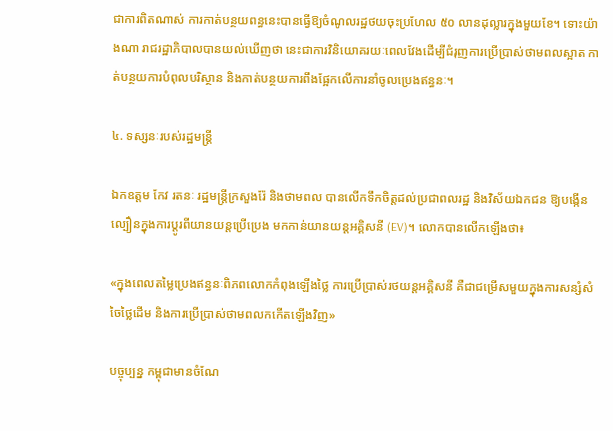ជាការពិតណាស់ ការកាត់បន្ថយពន្ធនេះបានធ្វើឱ្យចំណូលរដ្ឋថយចុះប្រហែល ៥០ លានដុល្លារក្នុងមួយខែ។ ទោះយ៉ាងណា រាជរដ្ឋាភិបាលបានយល់ឃើញថា នេះជាការវិនិយោគរយៈពេលវែងដើម្បីជំរុញការប្រើប្រាស់ថាមពលស្អាត កាត់បន្ថយការបំពុលបរិស្ថាន និងកាត់បន្ថយការពឹងផ្អែកលើការនាំចូលប្រេងឥន្ធនៈ។

៤. ទស្សនៈរបស់រដ្ឋមន្ត្រី

ឯកឧត្តម កែវ រតនៈ រដ្ឋមន្ត្រីក្រសួងរ៉ែ និងថាមពល បានលើកទឹកចិត្តដល់ប្រជាពលរដ្ឋ និងវិស័យឯកជន ឱ្យបង្កើនល្បឿនក្នុងការប្តូរពីយានយន្តប្រើប្រេង មកកាន់យានយន្តអគ្គិសនី (EV)។ លោកបានលើកឡើងថា៖

«ក្នុងពេលតម្លៃប្រេងឥន្ធនៈពិភពលោកកំពុងឡើងថ្លៃ ការប្រើប្រាស់រថយន្តអគ្គិសនី គឺជាជម្រើសមួយក្នុងការសន្សំសំចៃថ្លៃដើម និងការប្រើប្រាស់ថាមពលកកើតឡើងវិញ»

បច្ចុប្បន្ន កម្ពុជាមានចំណែ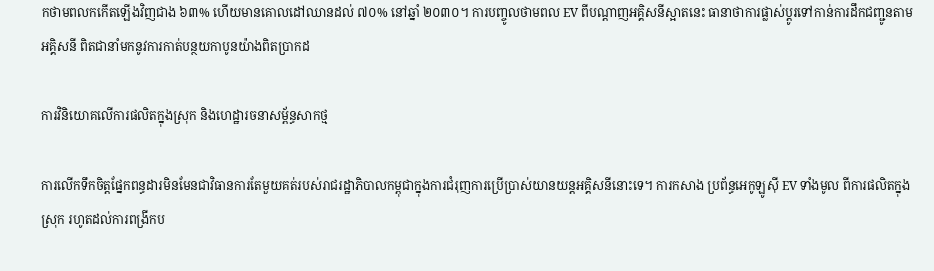កថាមពលកកើតឡើងវិញជាង ៦៣% ហើយមានគោលដៅឈានដល់ ៧០% នៅឆ្នាំ ២០៣០។ ការបញ្ចូលថាមពល EV ពីបណ្តាញអគ្គិសនីស្អាតនេះ ធានាថាការផ្លាស់ប្តូរទៅកាន់ការដឹកជញ្ជូនតាមអគ្គិសនី ពិតជានាំមកនូវការកាត់បន្ថយកាបូនយ៉ាងពិតប្រាកដ

ការវិនិយោគលើការផលិតក្នុងស្រុក និងហេដ្ឋារចនាសម្ព័ន្ធសាកថ្ម

ការលើកទឹកចិត្តផ្នែកពន្ធដារមិនមែនជាវិធានការតែមួយគត់របស់រាជរដ្ឋាភិបាលកម្ពុជាក្នុងការជំរុញការប្រើប្រាស់យានយន្តអគ្គិសនីនោះទេ។ ការកសាង ប្រព័ន្ធអេកូឡូស៊ី EV ទាំងមូល ពីការផលិតក្នុងស្រុក រហូតដល់ការពង្រីកប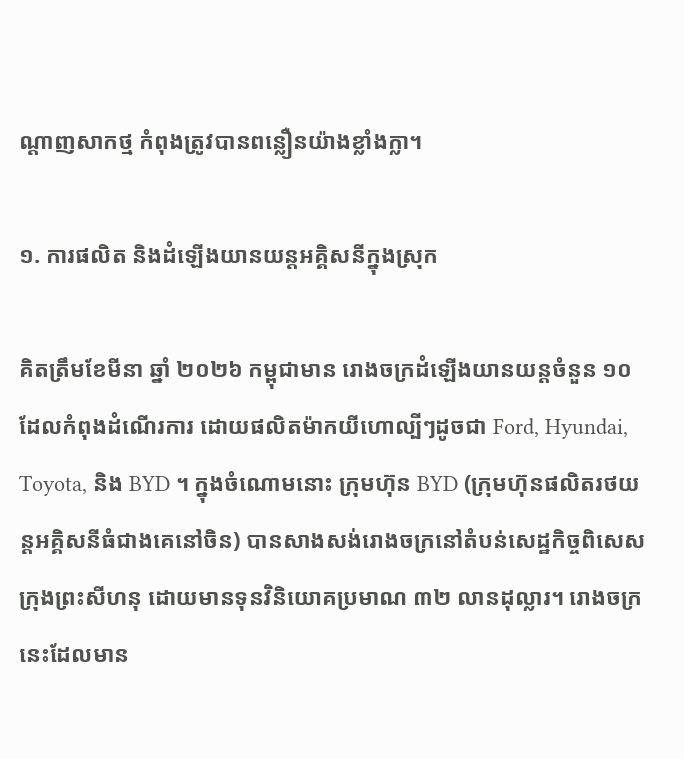ណ្តាញសាកថ្ម កំពុងត្រូវបានពន្លឿនយ៉ាងខ្លាំងក្លា។

១. ការផលិត និងដំឡើងយានយន្តអគ្គិសនីក្នុងស្រុក

គិតត្រឹមខែមីនា ឆ្នាំ ២០២៦ កម្ពុជាមាន រោងចក្រដំឡើងយានយន្តចំនួន ១០ ដែលកំពុងដំណើរការ ដោយផលិតម៉ាកយីហោល្បីៗដូចជា Ford, Hyundai, Toyota, និង BYD ។ ក្នុងចំណោមនោះ ក្រុមហ៊ុន BYD (ក្រុមហ៊ុនផលិតរថយន្តអគ្គិសនីធំជាងគេនៅចិន) បានសាងសង់រោងចក្រនៅតំបន់សេដ្ឋកិច្ចពិសេសក្រុងព្រះសីហនុ ដោយមានទុនវិនិយោគប្រមាណ ៣២ លានដុល្លារ។ រោងចក្រនេះដែលមាន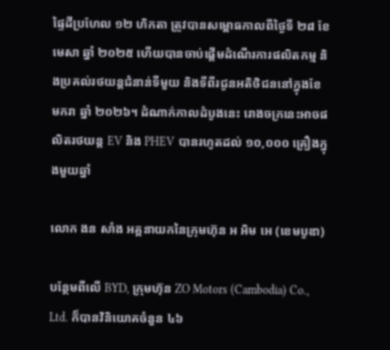ផ្ទៃដីប្រហែល ១២ ហិកតា ត្រូវបានសម្ពោធកាលពីថ្ងៃទី ២៨ ខែមេសា ឆ្នាំ ២០២៥ ហើយបានចាប់ផ្តើមដំណើរការផលិតកម្ម និងប្រគល់រថយន្តជំនាន់ទីមួយ និងទីពីរជូនអតិថិជននៅក្នុងខែមករា ឆ្នាំ ២០២៦។ ដំណាក់កាលដំបូងនេះ រោងចក្រនេះអាចផលិតរថយន្ត EV និង PHEV បានរហូតដល់ ១០,០០០ គ្រឿងក្នុងមួយឆ្នាំ

លោក ងន សាំង អគ្គនាយកនៃក្រុមហ៊ុន អ អិម អេ (ខេមបូឌា)

បន្ថែមពីលើ BYD, ក្រុមហ៊ុន ZO Motors (Cambodia) Co., Ltd. ក៏បានវិនិយោគចំនួន ៤៦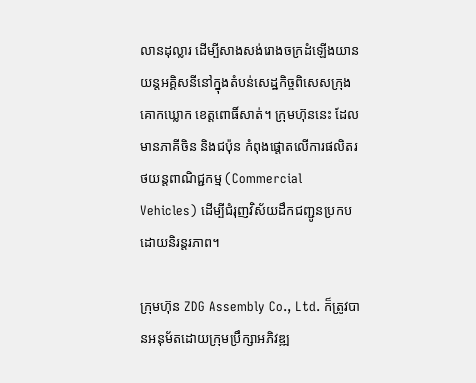លានដុល្លារ ដើម្បីសាងសង់រោងចក្រដំឡើងយានយន្តអគ្គិសនីនៅក្នុងតំបន់សេដ្ឋកិច្ចពិសេសក្រុងគោកឃ្លោក ខេត្តពោធិ៍សាត់។ ក្រុមហ៊ុននេះ ដែលមានភាគីចិន និងជប៉ុន កំពុងផ្តោតលើការផលិតរថយន្តពាណិជ្ជកម្ម (Commercial Vehicles) ដើម្បីជំរុញវិស័យដឹកជញ្ជូនប្រកបដោយនិរន្តរភាព។

ក្រុមហ៊ុន ZDG Assembly Co., Ltd. ក៏ត្រូវបានអនុម័តដោយក្រុមប្រឹក្សាអភិវឌ្ឍ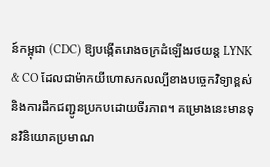ន៍កម្ពុជា (CDC) ឱ្យបង្កើតរោងចក្រដំឡើងរថយន្ត LYNK & CO ដែលជាម៉ាកយីហោសកលល្បីខាងបច្ចេកវិទ្យាខ្ពស់ និងការដឹកជញ្ជូនប្រកបដោយចីរភាព។ គម្រោងនេះមានទុនវិនិយោគប្រមាណ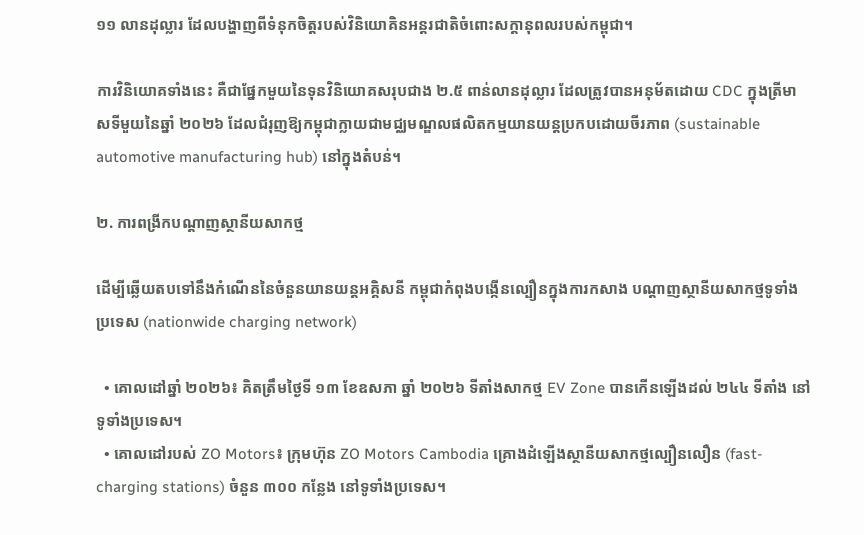១១ លានដុល្លារ ដែលបង្ហាញពីទំនុកចិត្តរបស់វិនិយោគិនអន្តរជាតិចំពោះសក្តានុពលរបស់កម្ពុជា។

ការវិនិយោគទាំងនេះ គឺជាផ្នែកមួយនៃទុនវិនិយោគសរុបជាង ២.៥ ពាន់លានដុល្លារ ដែលត្រូវបានអនុម័តដោយ CDC ក្នុងត្រីមាសទីមួយនៃឆ្នាំ ២០២៦ ដែលជំរុញឱ្យកម្ពុជាក្លាយជាមជ្ឈមណ្ឌលផលិតកម្មយានយន្តប្រកបដោយចីរភាព (sustainable automotive manufacturing hub) នៅក្នុងតំបន់។

២. ការពង្រីកបណ្តាញស្ថានីយសាកថ្ម

ដើម្បីឆ្លើយតបទៅនឹងកំណើននៃចំនួនយានយន្តអគ្គិសនី កម្ពុជាកំពុងបង្កើនល្បឿនក្នុងការកសាង បណ្តាញស្ថានីយសាកថ្មទូទាំងប្រទេស (nationwide charging network)

  • គោលដៅឆ្នាំ ២០២៦៖ គិតត្រឹមថ្ងៃទី ១៣ ខែឧសភា ឆ្នាំ ២០២៦ ទីតាំងសាកថ្ម EV Zone បានកើនឡើងដល់ ២៤៤ ទីតាំង នៅទូទាំងប្រទេស។
  • គោលដៅរបស់ ZO Motors៖ ក្រុមហ៊ុន ZO Motors Cambodia គ្រោងដំឡើងស្ថានីយសាកថ្មល្បឿនលឿន (fast-charging stations) ចំនួន ៣០០ កន្លែង នៅទូទាំងប្រទេស។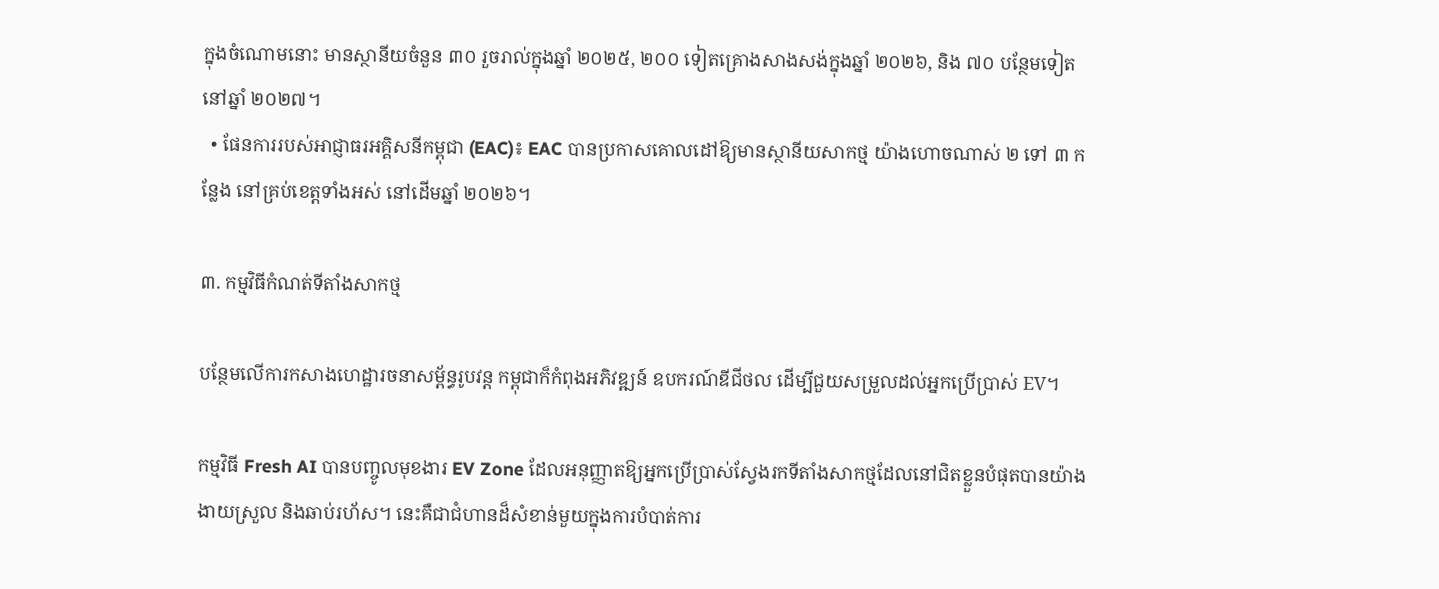ក្នុងចំណោមនោះ មានស្ថានីយចំនួន ៣០ រួចរាល់ក្នុងឆ្នាំ ២០២៥, ២០០ ទៀតគ្រោងសាងសង់ក្នុងឆ្នាំ ២០២៦, និង ៧០ បន្ថែមទៀតនៅឆ្នាំ ២០២៧។
  • ផែនការរបស់អាជ្ញាធរអគ្គិសនីកម្ពុជា (EAC)៖ EAC បានប្រកាសគោលដៅឱ្យមានស្ថានីយសាកថ្ម យ៉ាងហោចណាស់ ២ ទៅ ៣ កន្លែង នៅគ្រប់ខេត្តទាំងអស់ នៅដើមឆ្នាំ ២០២៦។

៣. កម្មវិធីកំណត់ទីតាំងសាកថ្ម

បន្ថែមលើការកសាងហេដ្ឋារចនាសម្ព័ន្ធរូបវន្ត កម្ពុជាក៏កំពុងអភិវឌ្ឍន៍ ឧបករណ៍ឌីជីថល ដើម្បីជួយសម្រួលដល់អ្នកប្រើប្រាស់ EV។

កម្មវិធី Fresh AI បានបញ្ចូលមុខងារ EV Zone ដែលអនុញ្ញាតឱ្យអ្នកប្រើប្រាស់ស្វែងរកទីតាំងសាកថ្មដែលនៅជិតខ្លួនបំផុតបានយ៉ាងងាយស្រួល និងឆាប់រហ័ស។ នេះគឺជាជំហានដ៏សំខាន់មួយក្នុងការបំបាត់ការ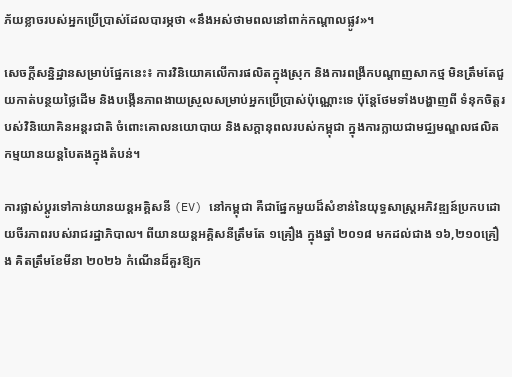ភ័យខ្លាចរបស់អ្នកប្រើប្រាស់ដែលបារម្ភថា «នឹងអស់ថាមពលនៅពាក់កណ្តាលផ្លូវ»។

សេចក្តីសន្និដ្ឋានសម្រាប់ផ្នែកនេះ៖ ការវិនិយោគលើការផលិតក្នុងស្រុក និងការពង្រីកបណ្តាញសាកថ្ម មិនត្រឹមតែជួយកាត់បន្ថយថ្លៃដើម និងបង្កើនភាពងាយស្រួលសម្រាប់អ្នកប្រើប្រាស់ប៉ុណ្ណោះទេ ប៉ុន្តែថែមទាំងបង្ហាញពី ទំនុកចិត្តរបស់វិនិយោគិនអន្តរជាតិ ចំពោះគោលនយោបាយ និងសក្តានុពលរបស់កម្ពុជា ក្នុងការក្លាយជាមជ្ឈមណ្ឌលផលិតកម្មយានយន្តបៃតងក្នុងតំបន់។

ការផ្លាស់ប្តូរទៅកាន់យានយន្តអគ្គិសនី (EV) នៅកម្ពុជា គឺជាផ្នែកមួយដ៏សំខាន់នៃយុទ្ធសាស្ត្រអភិវឌ្ឍន៍ប្រកបដោយចីរភាពរបស់រាជរដ្ឋាភិបាល។ ពីយានយន្តអគ្គិសនីត្រឹមតែ ១គ្រឿង ក្នុងឆ្នាំ ២០១៨ មកដល់ជាង ១៦,២១០គ្រឿង គិតត្រឹមខែមីនា ២០២៦ កំណើនដ៏គួរឱ្យក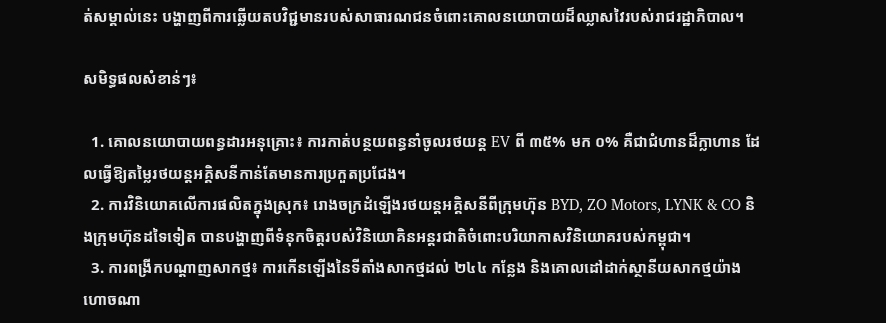ត់សម្គាល់នេះ បង្ហាញពីការឆ្លើយតបវិជ្ជមានរបស់សាធារណជនចំពោះគោលនយោបាយដ៏ឈ្លាសវៃរបស់រាជរដ្ឋាភិបាល។

សមិទ្ធផលសំខាន់ៗ៖

  1. គោលនយោបាយពន្ធដារអនុគ្រោះ៖ ការកាត់បន្ថយពន្ធនាំចូលរថយន្ត EV ពី ៣៥% មក ០% គឺជាជំហានដ៏ក្លាហាន ដែលធ្វើឱ្យតម្លៃរថយន្តអគ្គិសនីកាន់តែមានការប្រកួតប្រជែង។
  2. ការវិនិយោគលើការផលិតក្នុងស្រុក៖ រោងចក្រដំឡើងរថយន្តអគ្គិសនីពីក្រុមហ៊ុន BYD, ZO Motors, LYNK & CO និងក្រុមហ៊ុនដទៃទៀត បានបង្ហាញពីទំនុកចិត្តរបស់វិនិយោគិនអន្តរជាតិចំពោះបរិយាកាសវិនិយោគរបស់កម្ពុជា។
  3. ការពង្រីកបណ្តាញសាកថ្ម៖ ការកើនឡើងនៃទីតាំងសាកថ្មដល់ ២៤៤ កន្លែង និងគោលដៅដាក់ស្ថានីយសាកថ្មយ៉ាងហោចណា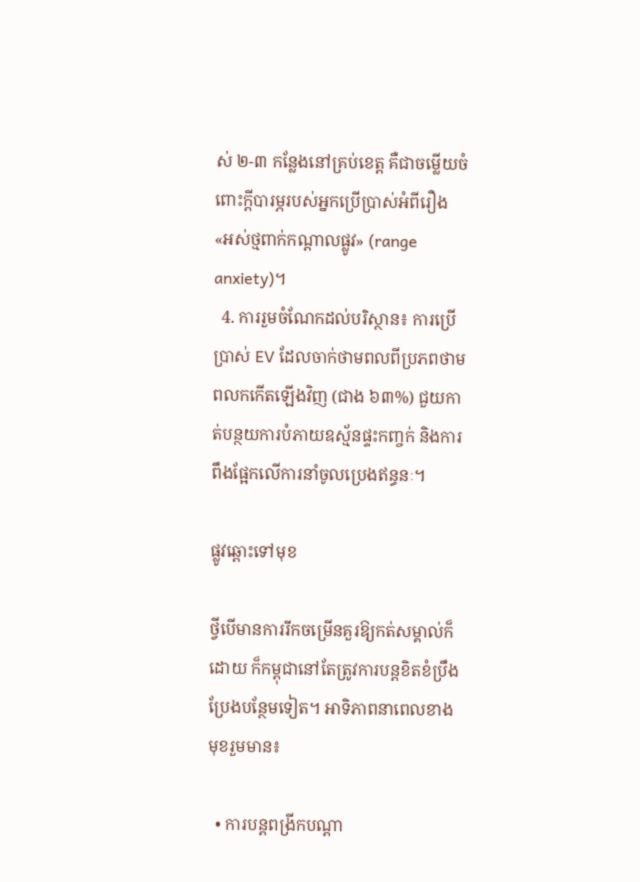ស់ ២-៣ កន្លែងនៅគ្រប់ខេត្ត គឺជាចម្លើយចំពោះក្តីបារម្ភរបស់អ្នកប្រើប្រាស់អំពីរឿង «អស់ថ្មពាក់កណ្តាលផ្លូវ» (range anxiety)។
  4. ការរួមចំណែកដល់បរិស្ថាន៖ ការប្រើប្រាស់ EV ដែលចាក់ថាមពលពីប្រភពថាមពលកកើតឡើងវិញ (ជាង ៦៣%) ជួយកាត់បន្ថយការបំភាយឧស្ម័នផ្ទះកញ្ចក់ និងការពឹងផ្អែកលើការនាំចូលប្រេងឥន្ធនៈ។

ផ្លូវឆ្ពោះទៅមុខ

ថ្វីបើមានការរីកចម្រើនគួរឱ្យកត់សម្គាល់ក៏ដោយ ក៏កម្ពុជានៅតែត្រូវការបន្តខិតខំប្រឹងប្រែងបន្ថែមទៀត។ អាទិភាពនាពេលខាងមុខរួមមាន៖

  • ការបន្តពង្រីកបណ្តា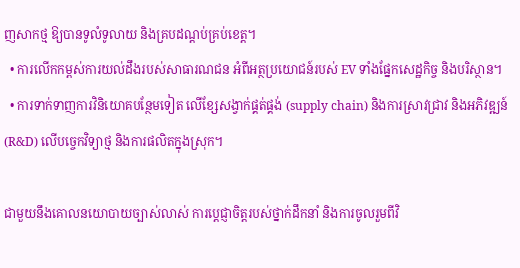ញសាកថ្ម ឱ្យបានទូលំទូលាយ និងគ្របដណ្តប់គ្រប់ខេត្ត។
  • ការលើកកម្ពស់ការយល់ដឹងរបស់សាធារណជន អំពីអត្ថប្រយោជន៍របស់ EV ទាំងផ្នែកសេដ្ឋកិច្ច និងបរិស្ថាន។
  • ការទាក់ទាញការវិនិយោគបន្ថែមទៀត លើខ្សែសង្វាក់ផ្គត់ផ្គង់ (supply chain) និងការស្រាវជ្រាវ និងអភិវឌ្ឍន៍ (R&D) លើបច្ចេកវិទ្យាថ្ម និងការផលិតក្នុងស្រុក។

ជាមួយនឹងគោលនយោបាយច្បាស់លាស់ ការប្តេជ្ញាចិត្តរបស់ថ្នាក់ដឹកនាំ និងការចូលរួមពីវិ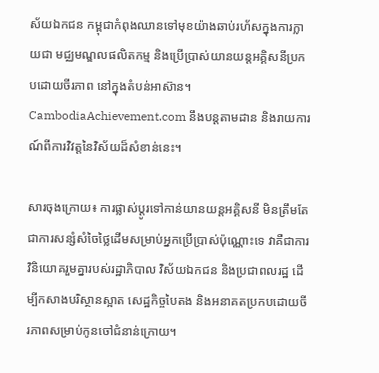ស័យឯកជន កម្ពុជាកំពុងឈានទៅមុខយ៉ាងឆាប់រហ័សក្នុងការក្លាយជា មជ្ឈមណ្ឌលផលិតកម្ម និងប្រើប្រាស់យានយន្តអគ្គិសនីប្រកបដោយចីរភាព នៅក្នុងតំបន់អាស៊ាន។ CambodiaAchievement.com នឹងបន្តតាមដាន និងរាយការណ៍ពីការវិវត្តនៃវិស័យដ៏សំខាន់នេះ។

សារចុងក្រោយ៖ ការផ្លាស់ប្តូរទៅកាន់យានយន្តអគ្គិសនី មិនត្រឹមតែជាការសន្សំសំចៃថ្លៃដើមសម្រាប់អ្នកប្រើប្រាស់ប៉ុណ្ណោះទេ វាគឺជាការវិនិយោគរួមគ្នារបស់រដ្ឋាភិបាល វិស័យឯកជន និងប្រជាពលរដ្ឋ ដើម្បីកសាងបរិស្ថានស្អាត សេដ្ឋកិច្ចបៃតង និងអនាគតប្រកបដោយចីរភាពសម្រាប់កូនចៅជំនាន់ក្រោយ។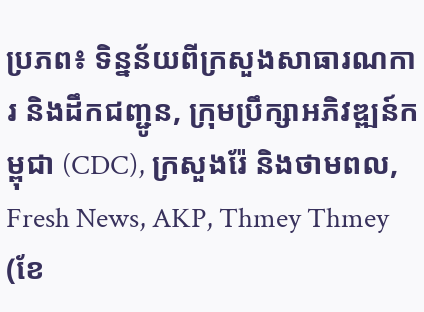ប្រភព៖ ទិន្នន័យពីក្រសួងសាធារណការ និងដឹកជញ្ជូន, ក្រុមប្រឹក្សាអភិវឌ្ឍន៍កម្ពុជា (CDC), ក្រសួងរ៉ែ និងថាមពល, Fresh News, AKP, Thmey Thmey (ខែ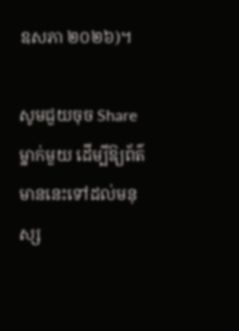ឧសភា ២០២៦)។

សូមជួយចុច Share ម្នាក់មួយ ដើម្បីឱ្យព័ត៌មាននេះទៅដល់មនុស្ស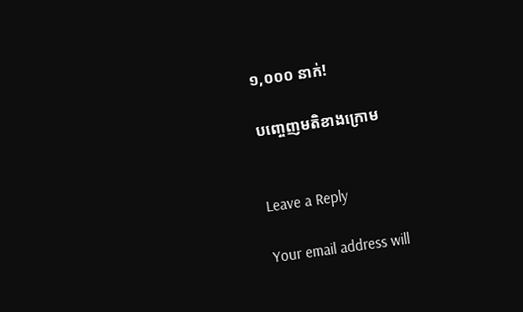១,០០០ នាក់!

បញ្ចេញមតិខាងក្រោម


Leave a Reply

Your email address will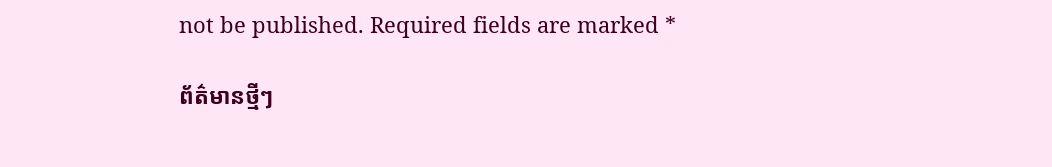not be published. Required fields are marked *

ព័ត៌មានថ្មីៗ